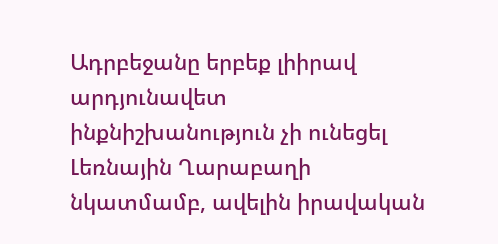Ադրբեջանը երբեք լիիրավ արդյունավետ ինքնիշխանություն չի ունեցել Լեռնային Ղարաբաղի նկատմամբ, ավելին իրավական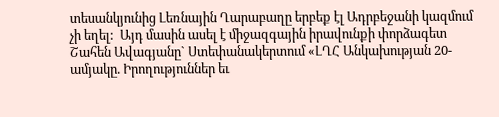տեսանկյունից Լեռնային Ղարաբաղը երբեք էլ Ադրբեջանի կազմում չի եղել:  Այդ մասին ասել է միջազգային իրավունքի փորձագետ Շահեն Ավագյանը` Ստեփանակերտում «ԼՂՀ Անկախության 20-ամյակը. Իրողություններ եւ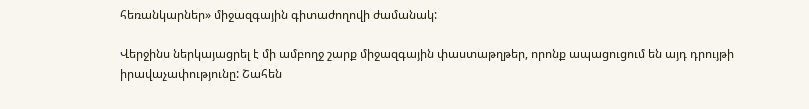հեռանկարներ» միջազգային գիտաժողովի ժամանակ:

Վերջինս ներկայացրել է մի ամբողջ շարք միջազգային փաստաթղթեր, որոնք ապացուցում են այդ դրույթի իրավաչափությունը: Շահեն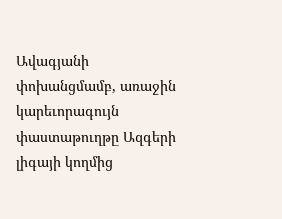Ավագյանի փոխանցմամբ, առաջին կարեւորագույն փաստաթուղթը Ազգերի լիգայի կողմից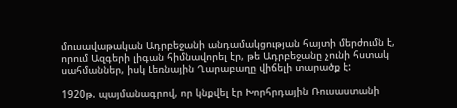մուսավաթական Ադրբեջանի անդամակցության հայտի մերժումն է, որում Ազգերի լիգան հիմնավորել էր, թե Ադրբեջանը չունի հստակ սահմաններ, իսկ Լեռնային Ղարաբաղը վիճելի տարածք է:

1920թ. պայմանագրով, որ կնքվել էր Խորհրդային Ռուսաստանի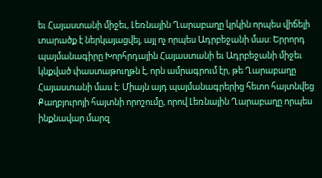եւ Հայաստանի միջեւ, Լեռնային Ղարաբաղը կրկին որպես վիճելի տարածք է ներկայացվել, այլ ոչ որպես Ադրբեջանի մաս: Երրորդ պայմանագիրը Խորհրդային Հայաստանի եւ Ադրբեջանի միջեւ կնքված փաստաթուղթն է, որն ամրագրում էր, թե Ղարաբաղը Հայաստանի մաս է: Միայն այդ պայմանագրերից հետո հայտնվեց Քաղբյուրոյի հայտնի որոշումը, որով Լեռնային Ղարաբաղը որպես ինքնավար մարզ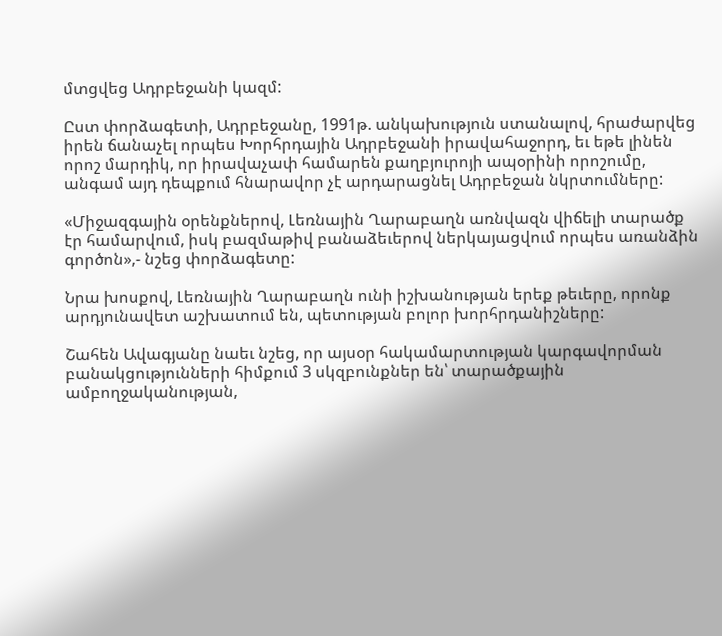մտցվեց Ադրբեջանի կազմ:

Ըստ փորձագետի, Ադրբեջանը, 1991թ. անկախություն ստանալով, հրաժարվեց իրեն ճանաչել որպես Խորհրդային Ադրբեջանի իրավահաջորդ, եւ եթե լինեն որոշ մարդիկ, որ իրավաչափ համարեն քաղբյուրոյի ապօրինի որոշումը, անգամ այդ դեպքում հնարավոր չէ արդարացնել Ադրբեջան նկրտումները:

«Միջազգային օրենքներով, Լեռնային Ղարաբաղն առնվազն վիճելի տարածք էր համարվում, իսկ բազմաթիվ բանաձեւերով ներկայացվում որպես առանձին գործոն»,- նշեց փորձագետը:

Նրա խոսքով, Լեռնային Ղարաբաղն ունի իշխանության երեք թեւերը, որոնք արդյունավետ աշխատում են, պետության բոլոր խորհրդանիշները:

Շահեն Ավագյանը նաեւ նշեց, որ այսօր հակամարտության կարգավորման բանակցությունների հիմքում 3 սկզբունքներ են՝ տարածքային ամբողջականության,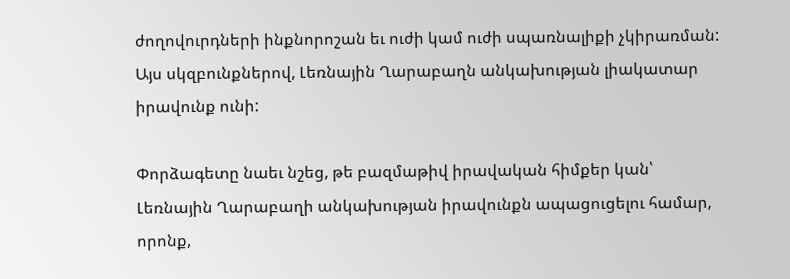ժողովուրդների ինքնորոշան եւ ուժի կամ ուժի սպառնալիքի չկիրառման: Այս սկզբունքներով, Լեռնային Ղարաբաղն անկախության լիակատար իրավունք ունի:

Փորձագետը նաեւ նշեց, թե բազմաթիվ իրավական հիմքեր կան՝ Լեռնային Ղարաբաղի անկախության իրավունքն ապացուցելու համար, որոնք,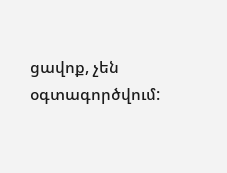ցավոք, չեն օգտագործվում: